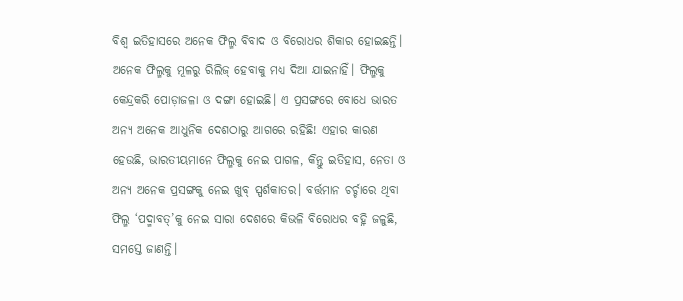ବିଶ୍ୱ ଇତିହାସରେ ଅନେକ ଫିଲ୍ମ ବିବାଦ ଓ ବିରୋଧର ଶିକାର ହୋଇଛନ୍ତି। ଅନେକ ଫିଲ୍ମକୁ ମୂଳରୁ ରିଲିଜ୍ ହେବାକୁ ମଧ୍ୟ ଦିଆ ଯାଇନାହିଁ। ଫିଲ୍ମକୁ କେନ୍ଦ୍ରକରି ପୋଡ଼ାଜଳା ଓ ଦଙ୍ଗା ହୋଇଛି। ଏ ପ୍ରସଙ୍ଗରେ ବୋଧେ ଭାରତ ଅନ୍ୟ ଅନେକ ଆଧୁନିକ ଦେଶଠାରୁ ଆଗରେ ରହିଛି! ଏହାର କାରଣ ହେଉଛି, ଭାରତୀୟମାନେ ଫିଲ୍ମକୁ ନେଇ ପାଗଳ, କିନ୍ତୁ ଇତିହାସ, ନେତା ଓ ଅନ୍ୟ ଅନେକ ପ୍ରସଙ୍ଗକୁ ନେଇ ଖୁବ୍ ସ୍ପର୍ଶକାତର। ବର୍ତ୍ତମାନ ଚର୍ଚ୍ଚାରେ ଥିବା ଫିଲ୍ମ ‘ପଦ୍ମାବତ୍’କୁ ନେଇ ସାରା ଦେଶରେ କିଭଳି ବିରୋଧର ବହ୍ନି ଜଳୁଛି, ସମସ୍ତେ ଜାଣନ୍ତି।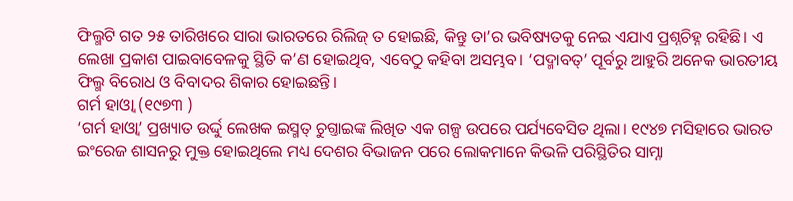ଫିଲ୍ମଟି ଗତ ୨୫ ତାରିଖରେ ସାରା ଭାରତରେ ରିଲିଜ୍ ତ ହୋଇଛି, କିନ୍ତୁ ତା’ର ଭବିଷ୍ୟତକୁ ନେଇ ଏଯାଏ ପ୍ରଶ୍ନଚିହ୍ନ ରହିଛି। ଏ ଲେଖା ପ୍ରକାଶ ପାଇବାବେଳକୁ ସ୍ଥିତି କ’ଣ ହୋଇଥିବ, ଏବେଠୁ କହିବା ଅସମ୍ଭବ। ‘ପଦ୍ମାବତ୍’ ପୂର୍ବରୁ ଆହୁରି ଅନେକ ଭାରତୀୟ ଫିଲ୍ମ ବିରୋଧ ଓ ବିବାଦର ଶିକାର ହୋଇଛନ୍ତି।
ଗର୍ମ ହାଓ୍ଵା (୧୯୭୩ )
‘ଗର୍ମ ହାଓ୍ଵା’ ପ୍ରଖ୍ୟାତ ଉର୍ଦ୍ଦୁ ଲେଖକ ଇସ୍ମତ୍ ଚୁଗ୍ତାଇଙ୍କ ଲିଖିତ ଏକ ଗଳ୍ପ ଉପରେ ପର୍ଯ୍ୟବେସିତ ଥିଲା। ୧୯୪୭ ମସିହାରେ ଭାରତ ଇଂରେଜ ଶାସନରୁ ମୁକ୍ତ ହୋଇଥିଲେ ମଧ୍ୟ ଦେଶର ବିଭାଜନ ପରେ ଲୋକମାନେ କିଭଳି ପରିସ୍ଥିତିର ସାମ୍ନା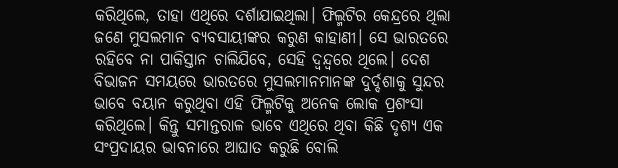କରିଥିଲେ, ତାହା ଏଥିରେ ଦର୍ଶାଯାଇଥିଲା। ଫିଲ୍ମଟିର କେନ୍ଦ୍ରରେ ଥିଲା ଜଣେ ମୁସଲମାନ ବ୍ୟବସାୟୀଙ୍କର କରୁଣ କାହାଣୀ। ସେ ଭାରତରେ ରହିବେ ନା ପାକିସ୍ତାନ ଚାଲିଯିବେ, ସେହି ଦ୍ୱନ୍ଦ୍ୱରେ ଥିଲେ। ଦେଶ ବିଭାଜନ ସମୟରେ ଭାରତରେ ମୁସଲମାନମାନଙ୍କ ଦୁର୍ଦ୍ଦଶାକୁ ସୁନ୍ଦର ଭାବେ ବୟାନ କରୁଥିବା ଏହି ଫିଲ୍ମଟିକୁ ଅନେକ ଲୋକ ପ୍ରଶଂସା କରିଥିଲେ। କିନ୍ତୁ ସମାନ୍ତରାଳ ଭାବେ ଏଥିରେ ଥିବା କିଛି ଦୃଶ୍ୟ ଏକ ସଂପ୍ରଦାୟର ଭାବନାରେ ଆଘାତ କରୁଛି ବୋଲି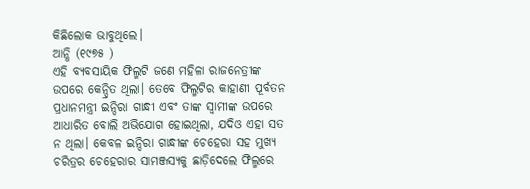କିଛିଲୋକ ଭାବୁଥିଲେ।
ଆନ୍ଧି (୧୯୭୫ )
ଏହି ବ୍ୟବସାୟିକ ଫିଲ୍ମଟି ଜଣେ ମହିଳା ରାଜନେତ୍ରୀଙ୍କ ଉପରେ କେନ୍ଦ୍ରିତ ଥିଲା। ତେବେ ଫିଲ୍ମଟିର କାହାଣୀ ପୂର୍ବତନ ପ୍ରଧାନମନ୍ତ୍ରୀ ଇନ୍ଦିରା ଗାନ୍ଧୀ ଏବଂ ତାଙ୍କ ସ୍ୱାମୀଙ୍କ ଉପରେ ଆଧାରିତ ବୋଲି ଅଭିଯୋଗ ହୋଇଥିଲା, ଯଦିଓ ଏହା ସତ ନ ଥିଲା। କେବଳ ଇନ୍ଦିରା ଗାନ୍ଧୀଙ୍କ ଚେହେରା ସହ ମୁଖ୍ୟ ଚରିତ୍ରର ଚେହେରାର ସାମଞ୍ଜସ୍ୟକୁ ଛାଡ଼ିଦେଲେ ଫିଲ୍ମରେ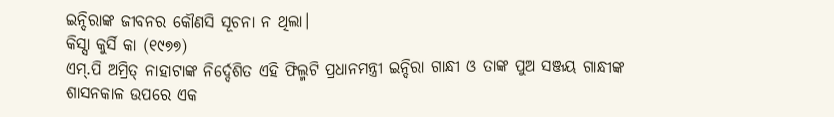ଇନ୍ଦିରାଙ୍କ ଜୀବନର କୌଣସି ସୂଚନା ନ ଥିଲା।
କିସ୍ସା କୁର୍ସି କା (୧୯୭୭)
ଏମ୍.ପି ଅମ୍ରିତ୍ ନାହାଟାଙ୍କ ନିର୍ଦ୍ଦେଶିତ ଏହି ଫିଲ୍ମଟି ପ୍ରଧାନମନ୍ତ୍ରୀ ଇନ୍ଦିରା ଗାନ୍ଧୀ ଓ ତାଙ୍କ ପୁଅ ସଞ୍ଜୟ ଗାନ୍ଧୀଙ୍କ ଶାସନକାଳ ଉପରେ ଏକ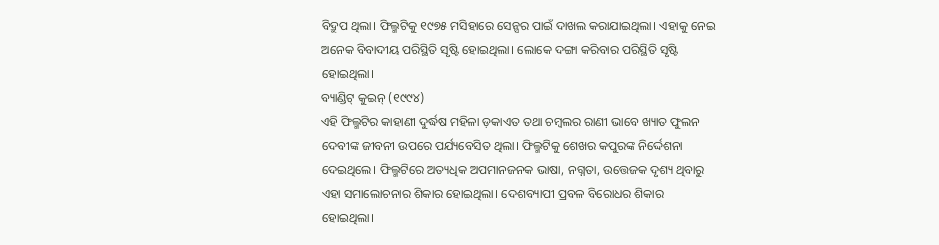ବିଦ୍ରୁପ ଥିଲା। ଫିଲ୍ମଟିକୁ ୧୯୭୫ ମସିହାରେ ସେନ୍ସର ପାଇଁ ଦାଖଲ କରାଯାଇଥିଲା। ଏହାକୁ ନେଇ ଅନେକ ବିବାଦୀୟ ପରିସ୍ଥିତି ସୃଷ୍ଟି ହୋଇଥିଲା। ଲୋକେ ଦଙ୍ଗା କରିବାର ପରିସ୍ଥିତି ସୃଷ୍ଟି ହୋଇଥିଲା।
ବ୍ୟାଣ୍ଡିଟ୍ କୁଇନ୍ (୧୯୯୪)
ଏହି ଫିଲ୍ମଟିର କାହାଣୀ ଦୁର୍ଦ୍ଧଷ ମହିଳା ଡ଼କାଏତ ତଥା ଚମ୍ବଲର ରାଣୀ ଭାବେ ଖ୍ୟାତ ଫୁଲନ ଦେବୀଙ୍କ ଜୀବନୀ ଉପରେ ପର୍ଯ୍ୟବେସିତ ଥିଲା। ଫିଲ୍ମଟିକୁ ଶେଖର କପୁରଙ୍କ ନିର୍ଦ୍ଦେଶନା ଦେଇଥିଲେ। ଫିଲ୍ମଟିରେ ଅତ୍ୟଧିକ ଅପମାନଜନକ ଭାଷା, ନଗ୍ନତା, ଉତ୍ତେଜକ ଦୃଶ୍ୟ ଥିବାରୁ ଏହା ସମାଲୋଚନାର ଶିକାର ହୋଇଥିଲା। ଦେଶବ୍ୟାପୀ ପ୍ରବଳ ବିରୋଧର ଶିକାର ହୋଇଥିଲା।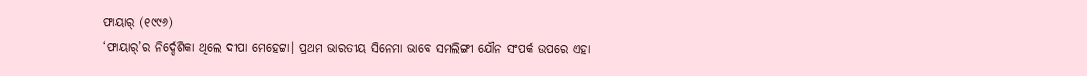ଫାୟାର୍ (୧୯୯୬)
‘ଫାୟାର୍’ର ନିର୍ଦ୍ଦେଶିକା ଥିଲେ ଦୀପା ମେହେଟ୍ଟା। ପ୍ରଥମ ଭାରତୀୟ ସିନେମା ଭାବେ ସମଲିଙ୍ଗୀ ଯୌନ ସଂପର୍କ ଉପରେ ଏହା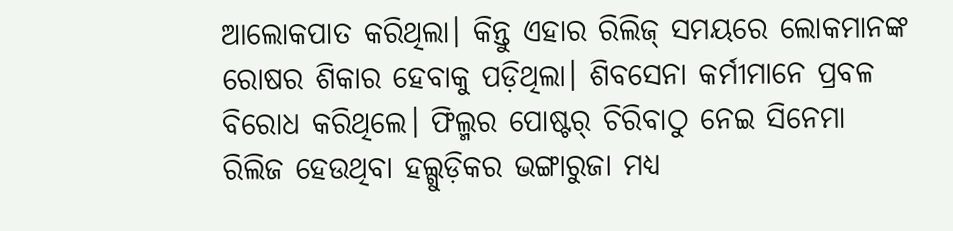ଆଲୋକପାତ କରିଥିଲା। କିନ୍ତୁ ଏହାର ରିଲିଜ୍ ସମୟରେ ଲୋକମାନଙ୍କ ରୋଷର ଶିକାର ହେବାକୁ ପଡ଼ିଥିଲା। ଶିବସେନା କର୍ମୀମାନେ ପ୍ରବଳ ବିରୋଧ କରିଥିଲେ। ଫିଲ୍ମର ପୋଷ୍ଟର୍ ଚିରିବାଠୁ ନେଇ ସିନେମା ରିଲିଜ ହେଉଥିବା ହଲ୍ଗୁଡ଼ିକର ଭଙ୍ଗାରୁଜା ମଧ୍ୟ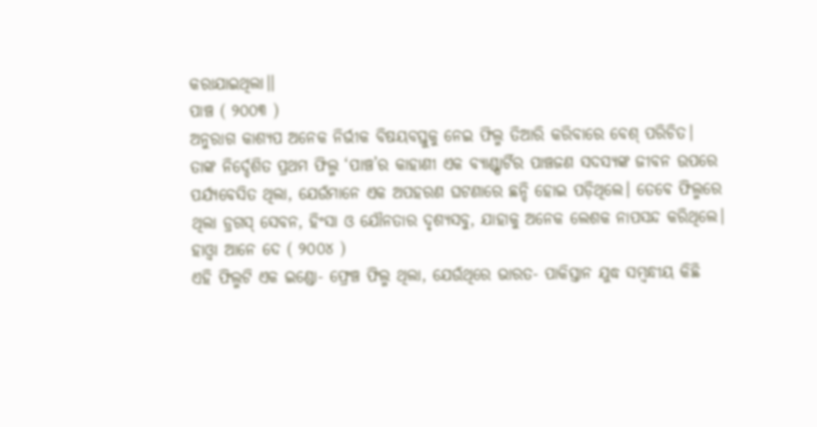କରାଯାଇଥିଲା।।
ପାଞ୍ଚ ( ୨୦୦୩ )
ଅନୁରାଗ କାଶ୍ୟପ ଅନେକ ନିର୍ଭୀକ ବିଷୟବସ୍ତୁକୁ ନେଇ ଫିଲ୍ମ ତିଆରି କରିବାରେ ବେଶ୍ ପରିଚିତ। ତାଙ୍କ ନିର୍ଦ୍ଦେଶିତ ପ୍ରଥମ ଫିଲ୍ମ ‘ପାଞ୍ଚ’ର କାହାଣୀ ଏକ ବ୍ୟାଣ୍ଡ୍ପାର୍ଟିର ପାଞ୍ଚଜଣ ସଦସ୍ୟଙ୍କ ଜୀବନ ଉପରେ ପର୍ଯ୍ୟବେସିତ ଥିଲା, ଯେଉଁମାନେ ଏକ ଅପହରଣ ଘଟଣାରେ ଛନ୍ଦି ହୋଇ ପଡ଼ିଥିଲେ। ତେବେ ଫିଲ୍ମରେ ଥିଲା ଡ୍ରଗସ୍ ସେବନ, ହିଂସା ଓ ଯୌନତାର ଦୃଶ୍ୟସବୁ, ଯାହାକୁ ଅନେକ ଲେଶକ ନାପସନ୍ଦ କରିଥିଲେ।
ହାଓ୍ଵା ଆନେ ଦେ ( ୨୦୦୪ )
ଏହି ଫିଲ୍ମଟି ଏକ ଇଣ୍ଡୋ- ଫ୍ରେଞ୍ଚ ଫିଲ୍ମ ଥିଲା, ଯେଉଁଥିରେ ଭାରତ- ପାକିସ୍ତାନ ଯୁଦ୍ଧ ସମ୍ବନ୍ଧୀୟ କିଛି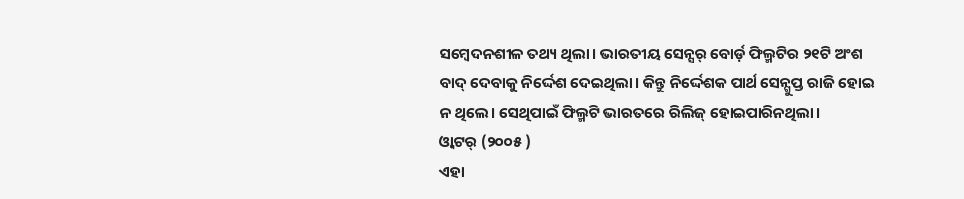ସମ୍ବେଦନଶୀଳ ତଥ୍ୟ ଥିଲା। ଭାରତୀୟ ସେନ୍ସର୍ ବୋର୍ଡ଼ ଫିଲ୍ମଟିର ୨୧ଟି ଅଂଶ ବାଦ୍ ଦେବାକୁ ନିର୍ଦ୍ଦେଶ ଦେଇଥିଲା। କିନ୍ତୁ ନିର୍ଦ୍ଦେଶକ ପାର୍ଥ ସେନ୍ଗୁପ୍ତ ରାଜି ହୋଇ ନ ଥିଲେ। ସେଥିପାଇଁ ଫିଲ୍ମଟି ଭାରତରେ ରିଲିଜ୍ ହୋଇପାରିନଥିଲା।
ଓ୍ଵାଟର୍ (୨୦୦୫ )
ଏହା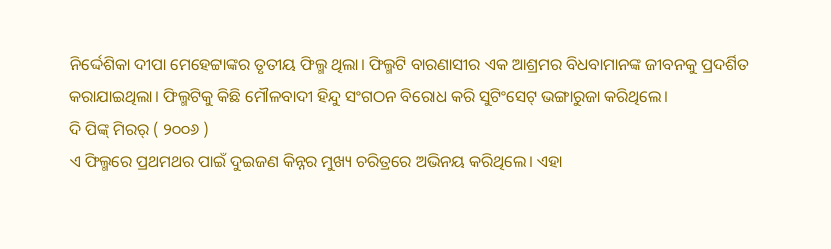ନିର୍ଦ୍ଦେଶିକା ଦୀପା ମେହେଟ୍ଟାଙ୍କର ତୃତୀୟ ଫିଲ୍ମ ଥିଲା। ଫିଲ୍ମଟି ବାରଣାସୀର ଏକ ଆଶ୍ରମର ବିଧବାମାନଙ୍କ ଜୀବନକୁ ପ୍ରଦର୍ଶିତ କରାଯାଇଥିଲା। ଫିଲ୍ମଟିକୁ କିଛି ମୌଳବାଦୀ ହିନ୍ଦୁ ସଂଗଠନ ବିରୋଧ କରି ସୁଟିଂସେଟ୍ ଭଙ୍ଗାରୁଜା କରିଥିଲେ।
ଦି ପିଙ୍କ୍ ମିରର୍ ( ୨୦୦୬ )
ଏ ଫିଲ୍ମରେ ପ୍ରଥମଥର ପାଇଁ ଦୁଇଜଣ କିନ୍ନର ମୁଖ୍ୟ ଚରିତ୍ରରେ ଅଭିନୟ କରିଥିଲେ। ଏହା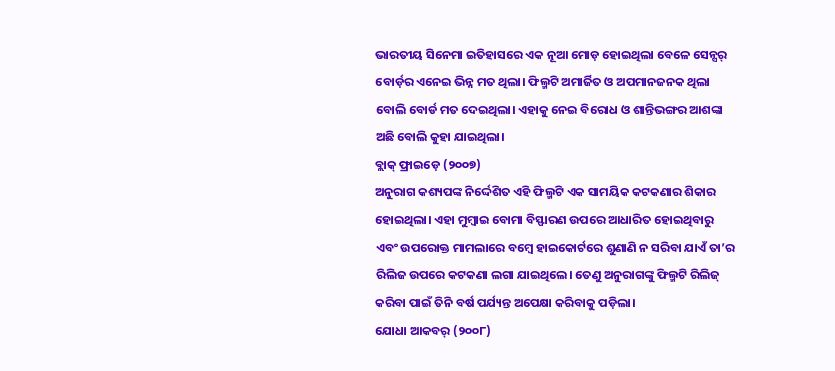ଭାରତୀୟ ସିନେମା ଇତିହାସରେ ଏକ ନୂଆ ମୋଡ଼ ହୋଇଥିଲା ବେଳେ ସେନ୍ସର୍ ବୋର୍ଡ଼ର ଏନେଇ ଭିନ୍ନ ମତ ଥିଲା। ଫିଲ୍ମଟି ଅମାର୍ଜିତ ଓ ଅପମାନଜନକ ଥିଲା ବୋଲି ବୋର୍ଡ ମତ ଦେଇଥିଲା। ଏହାକୁ ନେଇ ବିରୋଧ ଓ ଶାନ୍ତିଭଙ୍ଗର ଆଶଙ୍କା ଅଛି ବୋଲି କୁହା ଯାଇଥିଲା।
ବ୍ଲାକ୍ ଫ୍ରାଇଡ଼େ (୨୦୦୭)
ଅନୁରାଗ କଶ୍ୟପଙ୍କ ନିର୍ଦ୍ଦେଶିତ ଏହି ଫିଲ୍ମଟି ଏକ ସାମୟିକ କଟକଣାର ଶିକାର ହୋଇଥିଲା। ଏହା ମୁମ୍ବାଇ ବୋମା ବିସ୍ଫାରଣ ଉପରେ ଆଧାରିତ ହୋଇଥିବାରୁ ଏବଂ ଉପରୋକ୍ତ ମାମଲାରେ ବମ୍ବେ ହାଇକୋର୍ଟରେ ଶୁଣାଣି ନ ସରିବା ଯାଏଁ ତା’ର ରିଲିଜ ଉପରେ କଟକଣା ଲଗା ଯାଇଥିଲେ। ତେଣୁ ଅନୁରାଗଙ୍କୁ ଫିଲ୍ମଟି ରିଲିଜ୍ କରିବା ପାଇଁ ତିନି ବର୍ଷ ପର୍ଯ୍ୟନ୍ତ ଅପେକ୍ଷା କରିବାକୁ ପଡ଼ିଲା।
ଯୋଧା ଆକବର୍ (୨୦୦୮)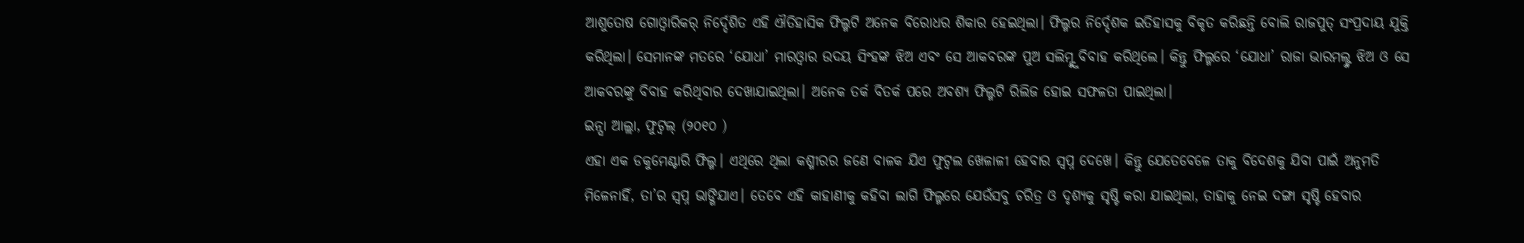ଆଶୁତୋଷ ଗୋଓ୍ଵାରିକର୍ ନିର୍ଦ୍ଦେଶିତ ଏହି ଐତିହାସିକ ଫିଲ୍ମଟି ଅନେକ ବିରୋଧର ଶିକାର ହେଇଥିଲା। ଫିଲ୍ମର ନିର୍ଦ୍ଦେଶକ ଇତିହାସକୁ ବିକୃତ କରିଛନ୍ତି ବୋଲି ରାଜପୁତ୍ ସଂପ୍ରଦାୟ ଯୁକ୍ତି କରିଥିଲା। ସେମାନଙ୍କ ମତରେ ‘ଯୋଧା’ ମାରଓ୍ଵାର ଉଦୟ ସିଂହଙ୍କ ଝିଅ ଏବଂ ସେ ଆକବରଙ୍କ ପୁଅ ସଲିମ୍ଙ୍କୁ ବିବାହ କରିଥିଲେ। କିନ୍ତୁ ଫିଲ୍ମରେ ‘ଯୋଧା’ ରାଜା ଭାରମଲ୍ଙ୍କ ଝିଅ ଓ ସେ ଆକବରଙ୍କୁ ବିବାହ କରିଥିବାର ଦେଖାଯାଇଥିଲା। ଅନେକ ତର୍କ ବିତର୍କ ପରେ ଅବଶ୍ୟ ଫିଲ୍ମଟି ରିଲିଜ ହୋଇ ସଫଳତା ପାଇଥିଲା।
ଇନ୍ସା ଆଲ୍ଲା, ଫୁଟ୍ବଲ୍ (୨୦୧୦ )
ଏହା ଏକ ଡକୁମେଣ୍ଟାରି ଫିଲ୍ମ। ଏଥିରେ ଥିଲା କଶ୍ମୀରର ଜଣେ ବାଳକ ଯିଏ ଫୁଟ୍ବଲ ଖେଳାଳୀ ହେବାର ସ୍ୱପ୍ନ ଦେଖେ। କିନ୍ତୁ ଯେତେବେଳେ ତାକୁ ବିଦେଶକୁ ଯିବା ପାଇଁ ଅନୁମତି ମିଳେନାହିଁ, ତା’ର ସ୍ୱପ୍ନ ଭାଙ୍ଗିଯାଏ। ତେବେ ଏହି କାହାଣୀକୁ କହିବା ଲାଗି ଫିଲ୍ମରେ ଯେଉଁସବୁ ଚରିତ୍ର ଓ ଦୃଶ୍ୟକୁ ସୃଷ୍ଟି କରା ଯାଇଥିଲା, ତାହାକୁ ନେଇ ଦଙ୍ଗା ସୃଷ୍ଟି ହେବାର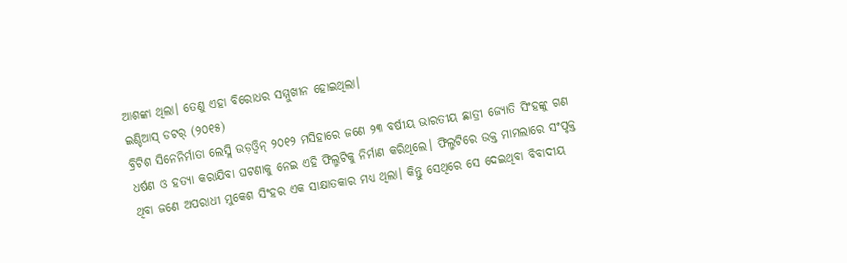ଆଶଙ୍କା ଥିଲା। ତେଣୁ ଏହା ବିରୋଧର ସମ୍ମୁଖୀନ ହୋଇଥିଲା।
ଇଣ୍ଡିଆସ୍ ଡଟର୍ (୨୦୧୫)
ବ୍ରିଟିଶ ସିନେନିର୍ମାତା ଲେସ୍ଲି ଉଡ଼ଓ୍ଵିନ୍ ୨୦୧୨ ମସିହାରେ ଜଣେ ୨୩ ବର୍ଷୀୟ ଭାରତୀୟ ଛାତ୍ରୀ ଜ୍ୟୋତି ସିଂହଙ୍କୁ ଗଣ ଧର୍ଷଣ ଓ ହତ୍ୟା କରାଯିବା ଘଟଣାକୁ ନେଇ ଏହି ଫିଲ୍ମଟିକୁ ନିର୍ମାଣ କରିଥିଲେ। ଫିଲ୍ମଟିରେ ଉକ୍ତ ମାମଲାରେ ସଂପୃକ୍ତ ଥିବା ଜଣେ ଅପରାଧୀ ମୁକେଶ ସିଂହର ଏକ ସାକ୍ଷାତକାର ମଧ୍ୟ ଥିଲା। କିନ୍ତୁ ସେଥିରେ ସେ ଦେଇଥିବା ବିବାଦୀୟ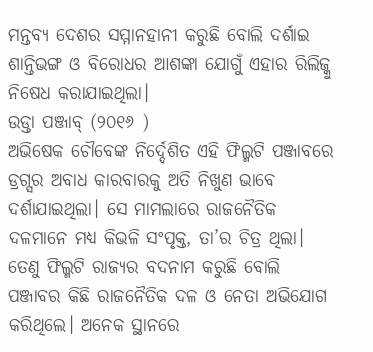ମନ୍ତବ୍ୟ ଦେଶର ସମ୍ମାନହାନୀ କରୁଛି ବୋଲି ଦର୍ଶାଇ ଶାନ୍ତିଭଙ୍ଗ ଓ ବିରୋଧର ଆଶଙ୍କା ଯୋଗୁଁ ଏହାର ରିଲିଜ୍କୁ ନିଷେଧ କରାଯାଇଥିଲା।
ଉଡ୍ତା ପଞ୍ଜାବ୍ (୨୦୧୬ )
ଅଭିଷେକ ଚୌବେଙ୍କ ନିର୍ଦ୍ଦେଶିତ ଏହି ଫିଲ୍ମଟି ପଞ୍ଜାବରେ ଡ୍ରଗ୍ସର ଅବାଧ କାରବାରକୁ ଅତି ନିଖୁଣ ଭାବେ ଦର୍ଶାଯାଇଥିଲା। ସେ ମାମଲାରେ ରାଜନୈତିକ ଦଳମାନେ ମଧ୍ୟ କିଭଳି ସଂପୃକ୍ତ, ତା’ର ଚିତ୍ର ଥିଲା। ତେଣୁ ଫିଲ୍ମଟି ରାଜ୍ୟର ବଦନାମ କରୁଛି ବୋଲି ପଞ୍ଜାବର କିଛି ରାଜନୈତିକ ଦଳ ଓ ନେତା ଅଭିଯୋଗ କରିଥିଲେ। ଅନେକ ସ୍ଥାନରେ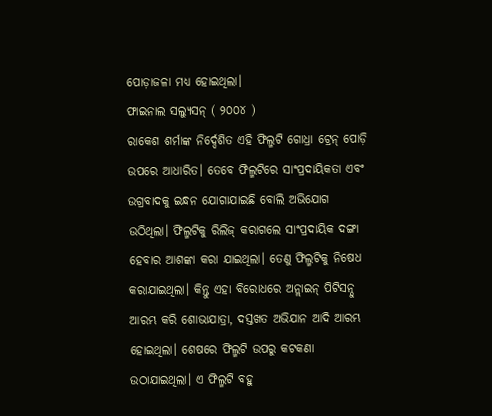ପୋଡ଼ାଜଳା ମଧ୍ୟ ହୋଇଥିଲା।
ଫାଇନାଲ ସଲ୍ୟୁସନ୍ ( ୨୦୦୪ )
ରାକେଶ ଶର୍ମାଙ୍କ ନିର୍ଦ୍ଦେଶିତ ଏହି ଫିଲ୍ମଟି ଗୋଧ୍ରା ଟ୍ରେନ୍ ପୋଡ଼ି ଉପରେ ଆଧାରିତ। ତେବେ ଫିଲ୍ମଟିରେ ସାଂପ୍ରଦାୟିକତା ଏବଂ ଉଗ୍ରବାଦକୁ ଇନ୍ଧନ ଯୋଗାଯାଇଛି ବୋଲି ଅଭିଯୋଗ ଉଠିଥିଲା। ଫିଲ୍ମଟିକୁ ରିଲିଜ୍ କରାଗଲେ ସାଂପ୍ରଦାୟିକ ଦଙ୍ଗା ହେବାର ଆଶଙ୍କା କରା ଯାଇଥିଲା। ତେଣୁ ଫିଲ୍ମଟିକୁ ନିଷେଧ କରାଯାଇଥିଲା। କିନ୍ତୁ ଏହା ବିରୋଧରେ ଅନ୍ଲାଇନ୍ ପିଟିସନ୍ଠୁ ଆରମ୍ଭ କରି ଶୋଭାଯାତ୍ରା, ଦସ୍ତଖତ ଅଭିଯାନ ଆଦି ଆରମ୍ଭ ହୋଇଥିଲା। ଶେଷରେ ଫିଲ୍ମଟି ଉପରୁ କଟକଣା ଉଠାଯାଇଥିଲା। ଏ ଫିଲ୍ମଟି ବହୁ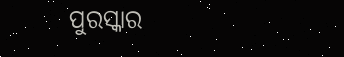ପୁରସ୍କାର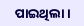ପାଇଥିଲା।